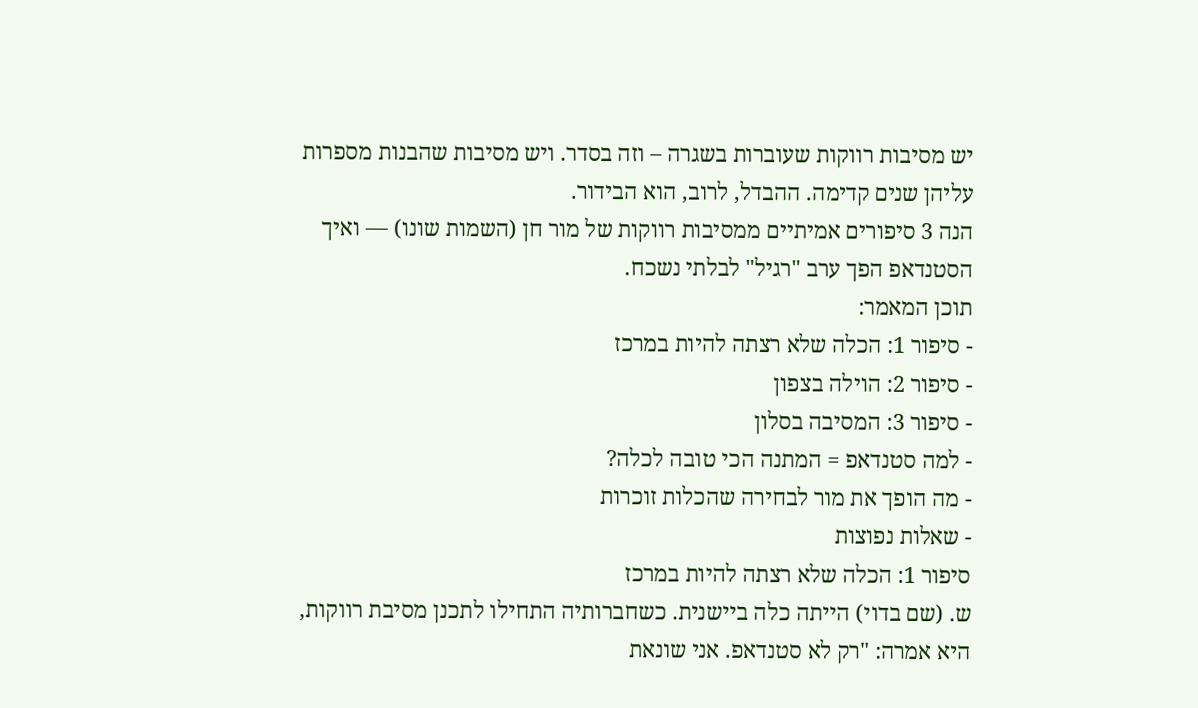יש מסיבות רווקות שעוברות בשגרה – וזה בסדר. ויש מסיבות שהבנות מספרות עליהן שנים קדימה. ההבדל, לרוב, הוא הבידור.
הנה 3 סיפורים אמיתיים ממסיבות רווקות של מור חן (השמות שונו) — ואיך הסטנדאפ הפך ערב "רגיל" לבלתי נשכח.
תוכן המאמר:
- סיפור 1: הכלה שלא רצתה להיות במרכז
- סיפור 2: הוילה בצפון
- סיפור 3: המסיבה בסלון
- למה סטנדאפ = המתנה הכי טובה לכלה?
- מה הופך את מור לבחירה שהכלות זוכרות
- שאלות נפוצות
סיפור 1: הכלה שלא רצתה להיות במרכז
ש. (שם בדוי) הייתה כלה ביישנית. כשחברותיה התחילו לתכנן מסיבת רווקות, היא אמרה: "רק לא סטנדאפ. אני שונאת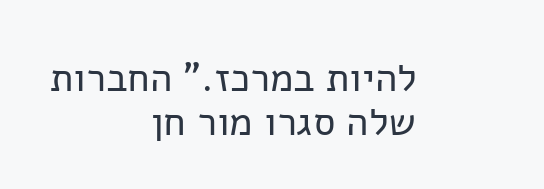להיות במרכז." החברות שלה סגרו מור חן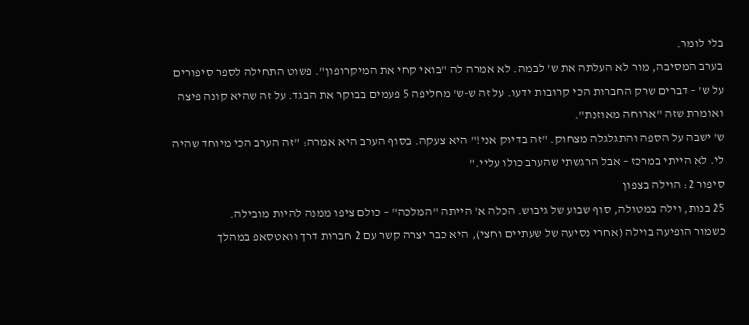בלי לומר.
בערב המסיבה, מור לא העלתה את ש' לבמה. לא אמרה לה "בואי קחי את המיקרופון". פשוט התחילה לספר סיפורים על ש' – דברים שרק החברות הכי קרובות ידעו. על זה ש-ש' מחליפה 5 פעמים בבוקר את הבגד. על זה שהיא קונה פיצה ואומרת שזה "ארוחה מאוזנת".
ש' ישבה על הספה והתגלגלה מצחוק. "זה בדיוק אני!" היא צעקה. בסוף הערב היא אמרה: "זה הערב הכי מיוחד שהיה לי. לא הייתי במרכז – אבל הרגשתי שהערב כולו עליי."
סיפור 2: הוילה בצפון
25 בנות, וילה במטולה, סוף שבוע של גיבוש. הכלה א' הייתה "המלכה" – כולם ציפו ממנה להיות מובילה.
כשמור הופיעה בוילה (אחרי נסיעה של שעתיים וחצי), היא כבר יצרה קשר עם 2 חברות דרך וואטסאפ במהלך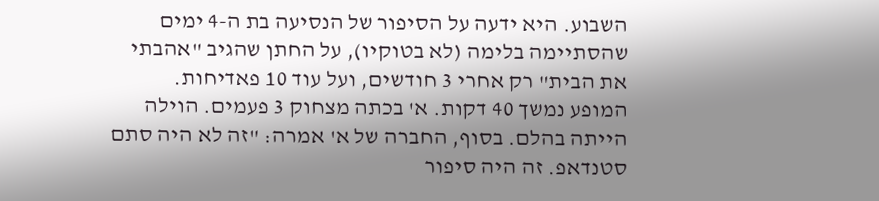השבוע. היא ידעה על הסיפור של הנסיעה בת ה-4 ימים שהסתיימה בלימה (לא בטוקיו), על החתן שהגיב "אהבתי את הבית" רק אחרי 3 חודשים, ועל עוד 10 פאדיחות.
המופע נמשך 40 דקות. א' בכתה מצחוק 3 פעמים. הוילה הייתה בהלם. בסוף, החברה של א' אמרה: "זה לא היה סתם סטנדאפ. זה היה סיפור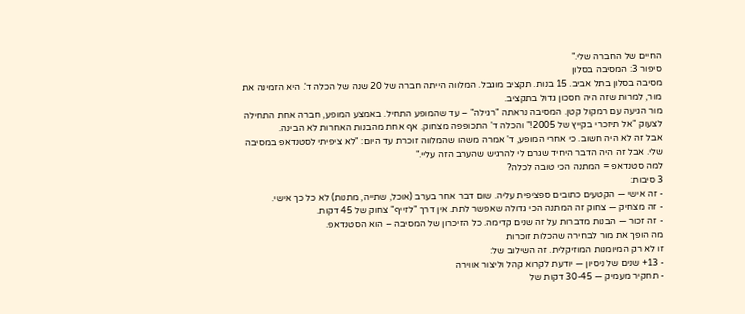החיים של החברה שלי."
סיפור 3: המסיבה בסלון
מסיבה בסלון בתל אביב. 15 בנות. תקציב מוגבל. המלווה הייתה חברה של 20 שנה של הכלה ד'. היא הזמינה את מור, למרות שזה היה חסכון גדול בתקציב.
מור הגיעה עם רמקול קטן. המסיבה נראתה "רגילה" – עד שהמופע התחיל. באמצע המופע, חברה אחת התחילה לצעוק "אל תיזכרי בקייץ של 2005!" והכלה ד' התכופפה מצחוק. אף אחת מהבנות האחרות לא הבינה.
אבל זה לא היה חשוב. כי אחרי המופע, ד' אמרה משהו שהמלווה זוכרת עד היום: "לא ציפיתי לסטנדאפ במסיבה שלי. אבל זה היה הדבר היחיד שגרם לי להרגיש שהערב הזה עליי."
למה סטנדאפ = המתנה הכי טובה לכלה?
3 סיבות:
- זה אישי — הקטעים כתובים ספציפית עליה. שום דבר אחר בערב (אוכל, שתייה, מתנות) לא כל כך אישי.
- זה מצחיק — צחוק זה המתנה הכי גדולה שאפשר לתת. אין דרך "לזייף" צחוק של 45 דקות.
- זה זכור — הבנות מדברות על זה שנים קדימה. כל הזיכרון של המסיבה – הוא הסטנדאפ.
מה הופך את מור לבחירה שהכלות זוכרות
זו לא רק המיומנות המוזיקלית. זה השילוב של:
- 13+ שנים של ניסיון — יודעת לקרוא קהל וליצור אווירה
- תחקיר מעמיק — 30-45 דקות של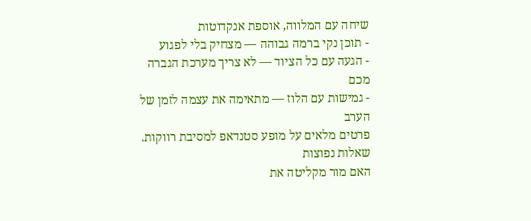שיחה עם המלווה, אוספת אנקדוטות
- תוכן נקי ברמה גבוהה — מצחיק בלי לפגוע
- הגעה עם כל הציוד — לא צריך מערכת הגברה מכם
- גמישות עם הלוז — מתאימה את עצמה לזמן של הערב
פרטים מלאים על מופע סטנדאפ למסיבת רווקות.
שאלות נפוצות
האם מור מקליטה את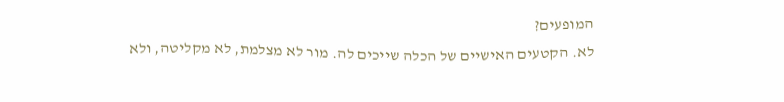המופעים?
לא. הקטעים האישיים של הכלה שייכים לה. מור לא מצלמת, לא מקליטה, ולא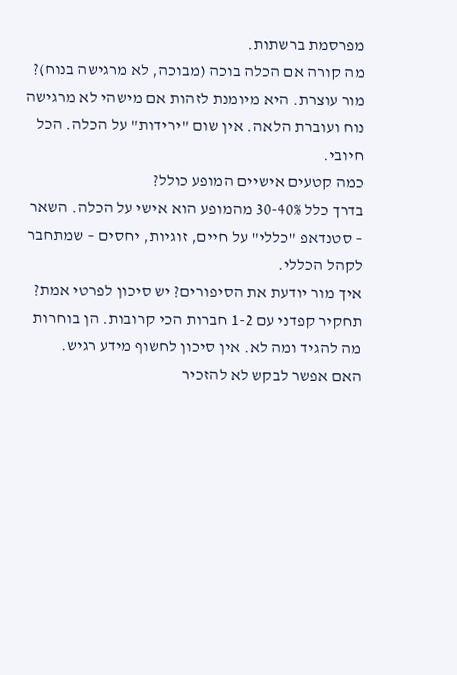מפרסמת ברשתות.
מה קורה אם הכלה בוכה (מבוכה, לא מרגישה בנוח)?
מור עוצרת. היא מיומנת לזהות אם מישהי לא מרגישה נוח ועוברת הלאה. אין שום "ירידות" על הכלה. הכל חיובי.
כמה קטעים אישיים המופע כולל?
בדרך כלל 30-40% מהמופע הוא אישי על הכלה. השאר – סטנדאפ "כללי" על חיים, זוגיות, יחסים – שמתחבר לקהל הכללי.
איך מור יודעת את הסיפורים? יש סיכון לפרטי אמת?
תחקיר קפדני עם 1-2 חברות הכי קרובות. הן בוחרות מה להגיד ומה לא. אין סיכון לחשוף מידע רגיש.
האם אפשר לבקש לא להזכיר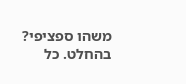משהו ספציפי?
בהחלט. כל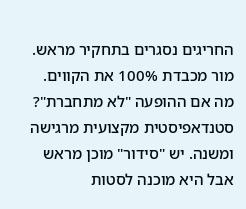החריגים נסגרים בתחקיר מראש. מור מכבדת 100% את הקווים.
מה אם ההופעה "לא מתחברת"?
סטנדאפיסטית מקצועית מרגישה ומשנה. יש "סידור" מוכן מראש אבל היא מוכנה לסטות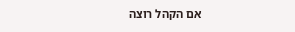אם הקהל רוצה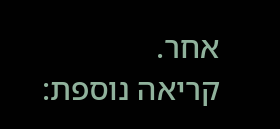אחר.
קריאה נוספת: